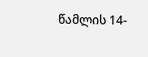წამლის 14-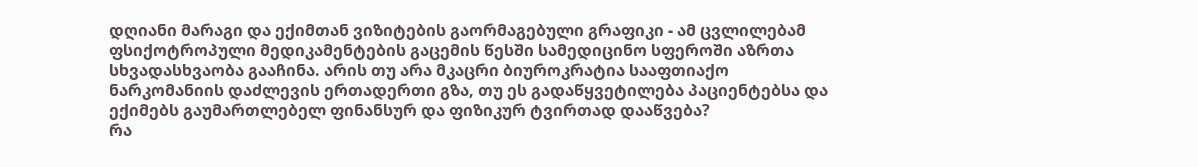დღიანი მარაგი და ექიმთან ვიზიტების გაორმაგებული გრაფიკი - ამ ცვლილებამ ფსიქოტროპული მედიკამენტების გაცემის წესში სამედიცინო სფეროში აზრთა სხვადასხვაობა გააჩინა. არის თუ არა მკაცრი ბიუროკრატია სააფთიაქო ნარკომანიის დაძლევის ერთადერთი გზა, თუ ეს გადაწყვეტილება პაციენტებსა და ექიმებს გაუმართლებელ ფინანსურ და ფიზიკურ ტვირთად დააწვება?
რა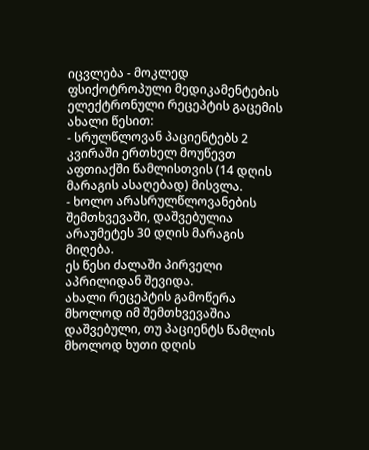იცვლება - მოკლედ
ფსიქოტროპული მედიკამენტების ელექტრონული რეცეპტის გაცემის ახალი წესით:
- სრულწლოვან პაციენტებს 2 კვირაში ერთხელ მოუწევთ აფთიაქში წამლისთვის (14 დღის მარაგის ასაღებად) მისვლა.
- ხოლო არასრულწლოვანების შემთხვევაში, დაშვებულია არაუმეტეს 30 დღის მარაგის მიღება.
ეს წესი ძალაში პირველი აპრილიდან შევიდა.
ახალი რეცეპტის გამოწერა მხოლოდ იმ შემთხვევაშია დაშვებული, თუ პაციენტს წამლის მხოლოდ ხუთი დღის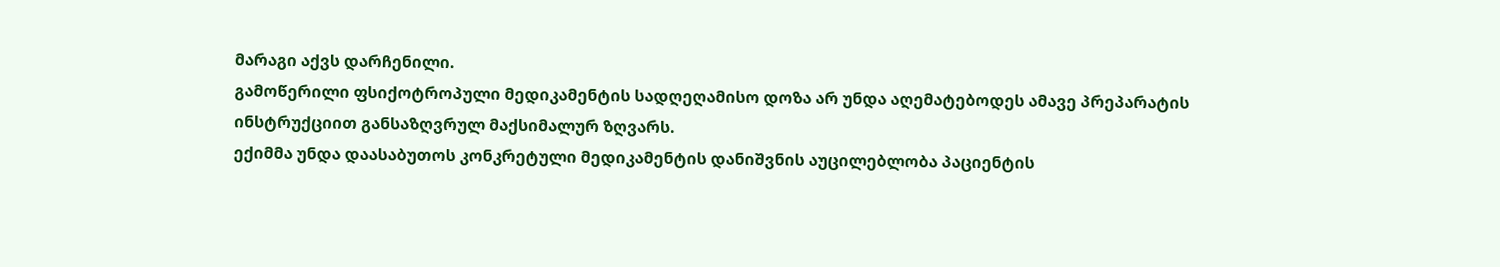მარაგი აქვს დარჩენილი.
გამოწერილი ფსიქოტროპული მედიკამენტის სადღეღამისო დოზა არ უნდა აღემატებოდეს ამავე პრეპარატის ინსტრუქციით განსაზღვრულ მაქსიმალურ ზღვარს.
ექიმმა უნდა დაასაბუთოს კონკრეტული მედიკამენტის დანიშვნის აუცილებლობა პაციენტის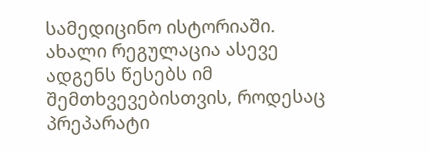სამედიცინო ისტორიაში.
ახალი რეგულაცია ასევე ადგენს წესებს იმ შემთხვევებისთვის, როდესაც პრეპარატი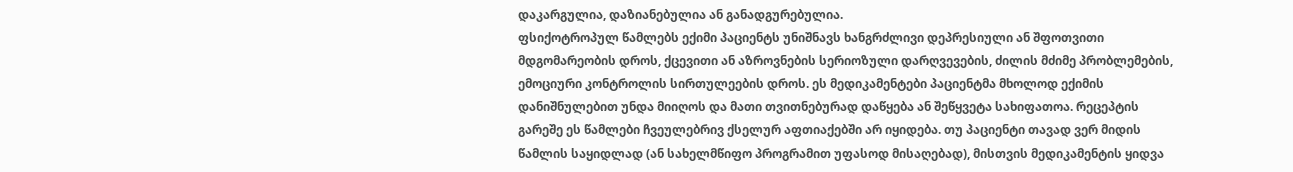დაკარგულია, დაზიანებულია ან განადგურებულია.
ფსიქოტროპულ წამლებს ექიმი პაციენტს უნიშნავს ხანგრძლივი დეპრესიული ან შფოთვითი მდგომარეობის დროს, ქცევითი ან აზროვნების სერიოზული დარღვევების, ძილის მძიმე პრობლემების, ემოციური კონტროლის სირთულეების დროს. ეს მედიკამენტები პაციენტმა მხოლოდ ექიმის დანიშნულებით უნდა მიიღოს და მათი თვითნებურად დაწყება ან შეწყვეტა სახიფათოა. რეცეპტის გარეშე ეს წამლები ჩვეულებრივ ქსელურ აფთიაქებში არ იყიდება. თუ პაციენტი თავად ვერ მიდის წამლის საყიდლად (ან სახელმწიფო პროგრამით უფასოდ მისაღებად), მისთვის მედიკამენტის ყიდვა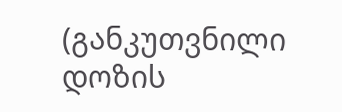(განკუთვნილი დოზის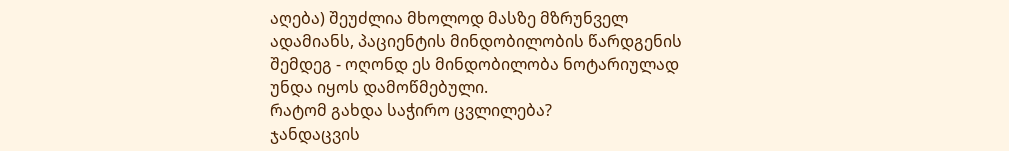აღება) შეუძლია მხოლოდ მასზე მზრუნველ ადამიანს, პაციენტის მინდობილობის წარდგენის შემდეგ - ოღონდ ეს მინდობილობა ნოტარიულად უნდა იყოს დამოწმებული.
რატომ გახდა საჭირო ცვლილება?
ჯანდაცვის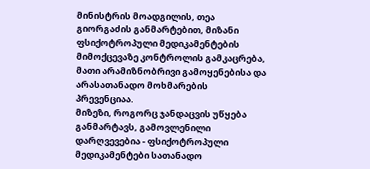მინისტრის მოადგილის, თეა გიორგაძის განმარტებით, მიზანი ფსიქოტროპული მედიკამენტების მიმოქცევაზე კონტროლის გამკაცრება, მათი არამიზნობრივი გამოყენებისა და არასათანადო მოხმარების პრევენციაა.
მიზეზი, როგორც ჯანდაცვის უწყება განმარტავს, გამოვლენილი დარღვევებია - ფსიქოტროპული მედიკამენტები სათანადო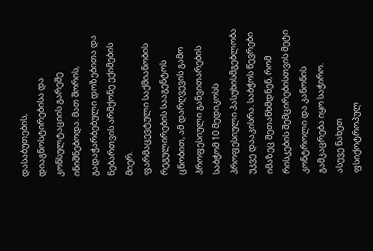დასაბუთების, დიაგნოსტირებისა და კონსულტაციის გარეშე ინიშნებოდა. მათ შორის, გადაჭარბებული დოზებითა და ნებართვის არმქონე ექიმების მიერ.
ფარმაცევტული საქმიანობის რეგულირების სააგენტოს ცნობით, ამ დარღვევის გამო პროფესიული განვითარების საბჭომ 10 მედიკოსს პროფესიული პასუხისმგებლობა უკვე დააკისრა. საბჭოს წევრები იმაზეც შეთანხმდნენ, რომ რისკების შემცირებისთვის მეტი კონტროლი და კანონის გამკაცრება იყო საჭირო.
ასევე ნახეთ
ფსიქოტროპულ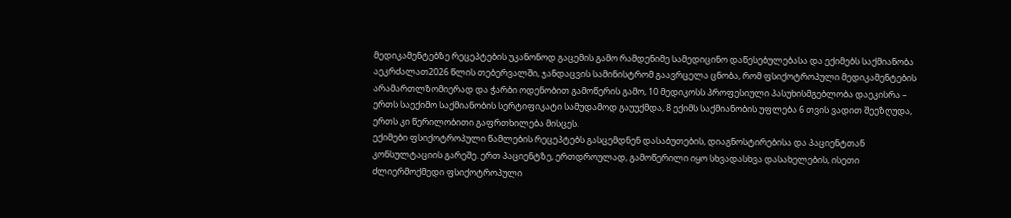მედიკამენტებზე რეცეპტების უკანონოდ გაცემის გამო რამდენიმე სამედიცინო დაწესებულებასა და ექიმებს საქმიანობა აეკრძალათ2026 წლის თებერვალში, ჯანდაცვის სამინისტრომ გაავრცელა ცნობა, რომ ფსიქოტროპული მედიკამენტების არამართლზომიერად და ჭარბი ოდენობით გამოწერის გამო, 10 მედიკოსს პროფესიული პასუხისმგებლობა დაეკისრა – ერთს საექიმო საქმიანობის სერტიფიკატი სამუდამოდ გაუუქმდა, 8 ექიმს საქმიანობის უფლება 6 თვის ვადით შეეზღუდა, ერთს კი წერილობითი გაფრთხილება მისცეს.
ექიმები ფსიქოტროპული წამლების რეცეპტებს გასცემდნენ დასაბუთების, დიაგნოსტირებისა და პაციენტთან კონსულტაციის გარეშე. ერთ პაციენტზე, ერთდროულად, გამოწერილი იყო სხვადასხვა დასახელების, ისეთი ძლიერმოქმედი ფსიქოტროპული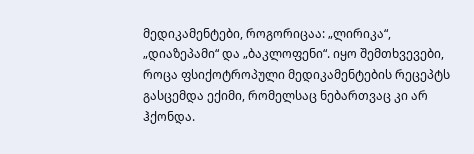მედიკამენტები, როგორიცაა: „ლირიკა“, „დიაზეპამი“ და „ბაკლოფენი“. იყო შემთხვევები, როცა ფსიქოტროპული მედიკამენტების რეცეპტს გასცემდა ექიმი, რომელსაც ნებართვაც კი არ ჰქონდა.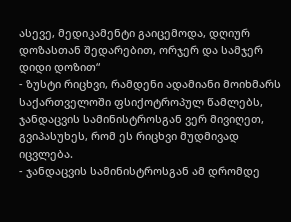ასევე, მედიკამენტი გაიცემოდა, დღიურ დოზასთან შედარებით, ორჯერ და სამჯერ დიდი დოზით“
- ზუსტი რიცხვი, რამდენი ადამიანი მოიხმარს საქართველოში ფსიქოტროპულ წამლებს, ჯანდაცვის სამინისტროსგან ვერ მივიღეთ, გვიპასუხეს, რომ ეს რიცხვი მუდმივად იცვლება.
- ჯანდაცვის სამინისტროსგან ამ დრომდე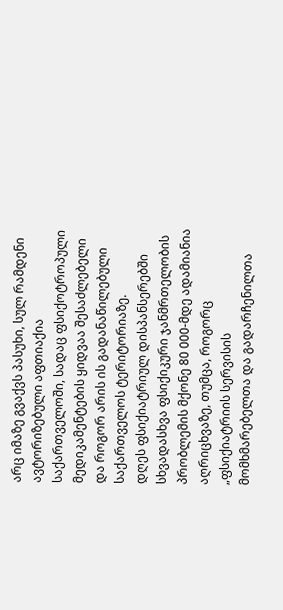არც იმაზე გვაქვს პასუხი, სულ რამდენი ავტორიზებული აფთიაქია საქართველოში, სადაც ფსიქოტროპული მედიკამენტების ყიდვაა შესაძლებელი და როგორ არის ის გადანაწილებული საქართველოს ტერიტორიაზე.
დღეს ფსიქიატრიულ დისპანსერებში სხვადასხვა ფსიქიკური ჯანმრთელობის პრობლემის მქონე 80 000-მდე ადამიანია აღრიცხვაზე, თუმცა, როგორც „ფსიქიატრიის სერვისის მომხმარებელთა და გადარჩენილთა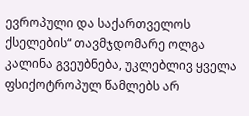ევროპული და საქართველოს ქსელების“ თავმჯდომარე ოლგა კალინა გვეუბნება, უკლებლივ ყველა ფსიქოტროპულ წამლებს არ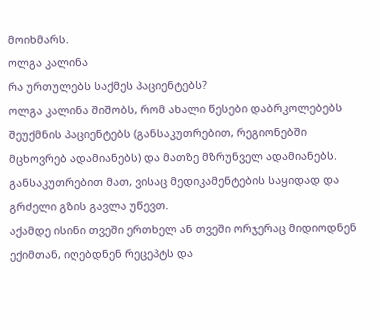მოიხმარს.
ოლგა კალინა
რა ურთულებს საქმეს პაციენტებს?
ოლგა კალინა შიშობს, რომ ახალი წესები დაბრკოლებებს შეუქმნის პაციენტებს (განსაკუთრებით, რეგიონებში მცხოვრებ ადამიანებს) და მათზე მზრუნველ ადამიანებს. განსაკუთრებით მათ, ვისაც მედიკამენტების საყიდად და გრძელი გზის გავლა უწევთ.
აქამდე ისინი თვეში ერთხელ ან თვეში ორჯერაც მიდიოდნენ ექიმთან, იღებდნენ რეცეპტს და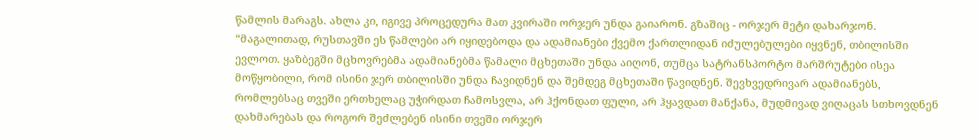წამლის მარაგს. ახლა კი, იგივე პროცედურა მათ კვირაში ორჯერ უნდა გაიარონ. გზაშიც - ორჯერ მეტი დახარჯონ.
“მაგალითად, რუსთავში ეს წამლები არ იყიდებოდა და ადამიანები ქვემო ქართლიდან იძულებულები იყვნენ, თბილისში ევლოთ. ყაზბეგში მცხოვრებმა ადამიანებმა წამალი მცხეთაში უნდა აიღონ, თუმცა სატრანსპორტო მარშრუტები ისეა მოწყობილი, რომ ისინი ჯერ თბილისში უნდა ჩავიდნენ და შემდეგ მცხეთაში წავიდნენ. შევხვედრივარ ადამიანებს, რომლებსაც თვეში ერთხელაც უჭირდათ ჩამოსვლა, არ ჰქონდათ ფული, არ ჰყავდათ მანქანა, მუდმივად ვიღაცას სთხოვდნენ დახმარებას და როგორ შეძლებენ ისინი თვეში ორჯერ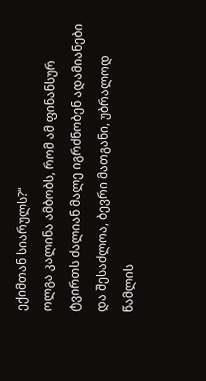ექიმთან სიარულს?“
ოლგა კალინა ამბობს, რომ ამ ფინანსურ ტვირთს ძალიან მალე იგრძნობენ ადამიანები და შესაძლოა, ბევრი მათგანი, უბრალოდ წამლის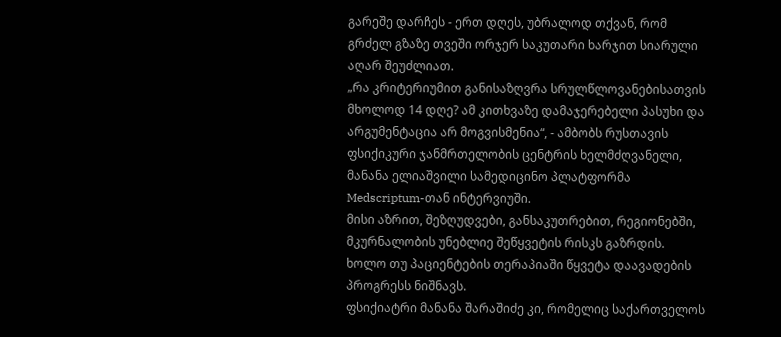გარეშე დარჩეს - ერთ დღეს, უბრალოდ თქვან, რომ გრძელ გზაზე თვეში ორჯერ საკუთარი ხარჯით სიარული აღარ შეუძლიათ.
„რა კრიტერიუმით განისაზღვრა სრულწლოვანებისათვის მხოლოდ 14 დღე? ამ კითხვაზე დამაჯერებელი პასუხი და არგუმენტაცია არ მოგვისმენია“, - ამბობს რუსთავის ფსიქიკური ჯანმრთელობის ცენტრის ხელმძღვანელი, მანანა ელიაშვილი სამედიცინო პლატფორმა Medscriptum-თან ინტერვიუში.
მისი აზრით, შეზღუდვები, განსაკუთრებით, რეგიონებში, მკურნალობის უნებლიე შეწყვეტის რისკს გაზრდის. ხოლო თუ პაციენტების თერაპიაში წყვეტა დაავადების პროგრესს ნიშნავს.
ფსიქიატრი მანანა შარაშიძე კი, რომელიც საქართველოს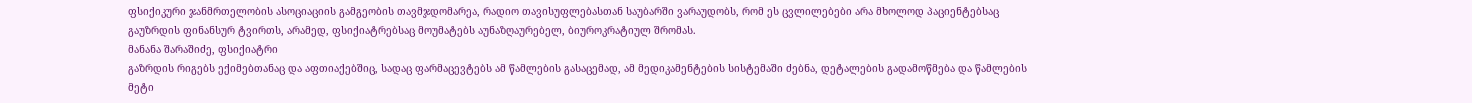ფსიქიკური ჯანმრთელობის ასოციაციის გამგეობის თავმჯდომარეა, რადიო თავისუფლებასთან საუბარში ვარაუდობს, რომ ეს ცვლილებები არა მხოლოდ პაციენტებსაც გაუზრდის ფინანსურ ტვირთს, არამედ, ფსიქიატრებსაც მოუმატებს აუნაზღაურებელ, ბიუროკრატიულ შრომას.
მანანა შარაშიძე, ფსიქიატრი
გაზრდის რიგებს ექიმებთანაც და აფთიაქებშიც, სადაც ფარმაცევტებს ამ წამლების გასაცემად, ამ მედიკამენტების სისტემაში ძებნა, დეტალების გადამოწმება და წამლების მეტი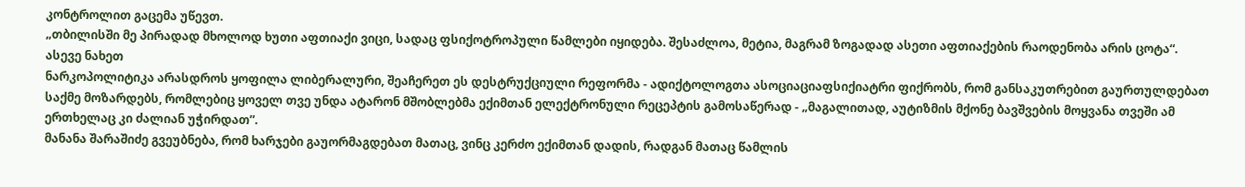კონტროლით გაცემა უწევთ.
„თბილისში მე პირადად მხოლოდ ხუთი აფთიაქი ვიცი, სადაც ფსიქოტროპული წამლები იყიდება. შესაძლოა, მეტია, მაგრამ ზოგადად ასეთი აფთიაქების რაოდენობა არის ცოტა“.
ასევე ნახეთ
ნარკოპოლიტიკა არასდროს ყოფილა ლიბერალური, შეაჩერეთ ეს დესტრუქციული რეფორმა - ადიქტოლოგთა ასოციაციაფსიქიატრი ფიქრობს, რომ განსაკუთრებით გაურთულდებათ საქმე მოზარდებს, რომლებიც ყოველ თვე უნდა ატარონ მშობლებმა ექიმთან ელექტრონული რეცეპტის გამოსაწერად - „მაგალითად, აუტიზმის მქონე ბავშვების მოყვანა თვეში ამ ერთხელაც კი ძალიან უჭირდათ”.
მანანა შარაშიძე გვეუბნება, რომ ხარჯები გაუორმაგდებათ მათაც, ვინც კერძო ექიმთან დადის, რადგან მათაც წამლის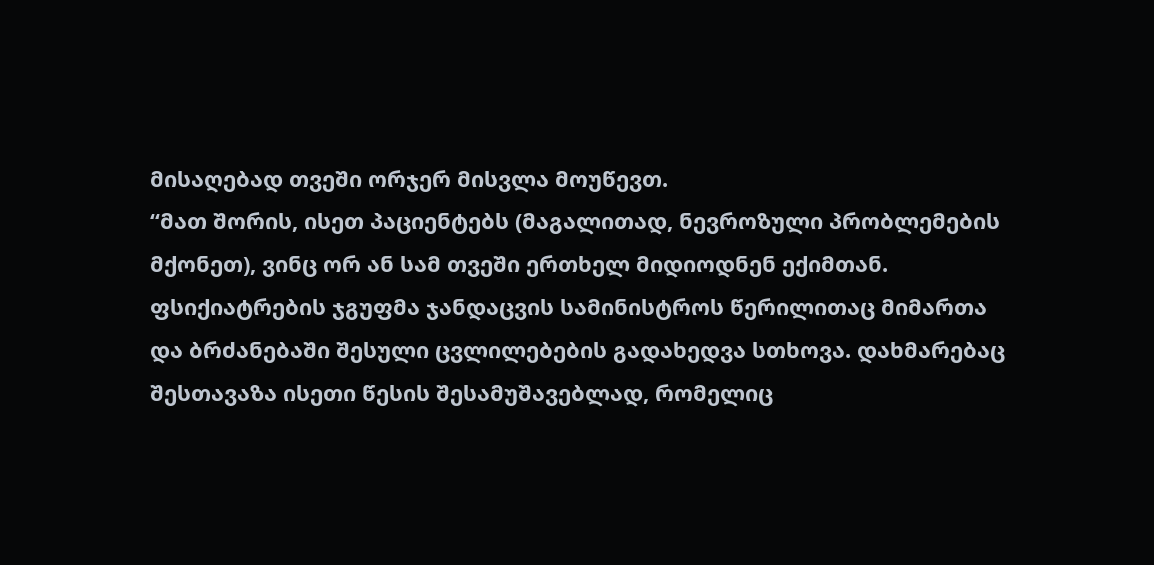მისაღებად თვეში ორჯერ მისვლა მოუწევთ.
“მათ შორის, ისეთ პაციენტებს (მაგალითად, ნევროზული პრობლემების მქონეთ), ვინც ორ ან სამ თვეში ერთხელ მიდიოდნენ ექიმთან.
ფსიქიატრების ჯგუფმა ჯანდაცვის სამინისტროს წერილითაც მიმართა და ბრძანებაში შესული ცვლილებების გადახედვა სთხოვა. დახმარებაც შესთავაზა ისეთი წესის შესამუშავებლად, რომელიც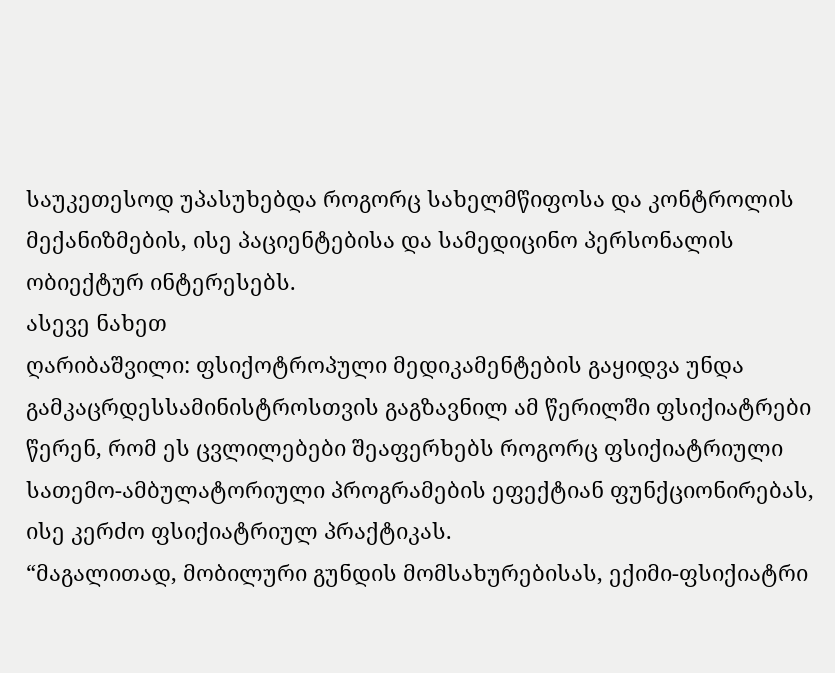საუკეთესოდ უპასუხებდა როგორც სახელმწიფოსა და კონტროლის მექანიზმების, ისე პაციენტებისა და სამედიცინო პერსონალის ობიექტურ ინტერესებს.
ასევე ნახეთ
ღარიბაშვილი: ფსიქოტროპული მედიკამენტების გაყიდვა უნდა გამკაცრდესსამინისტროსთვის გაგზავნილ ამ წერილში ფსიქიატრები წერენ, რომ ეს ცვლილებები შეაფერხებს როგორც ფსიქიატრიული სათემო-ამბულატორიული პროგრამების ეფექტიან ფუნქციონირებას, ისე კერძო ფსიქიატრიულ პრაქტიკას.
“მაგალითად, მობილური გუნდის მომსახურებისას, ექიმი-ფსიქიატრი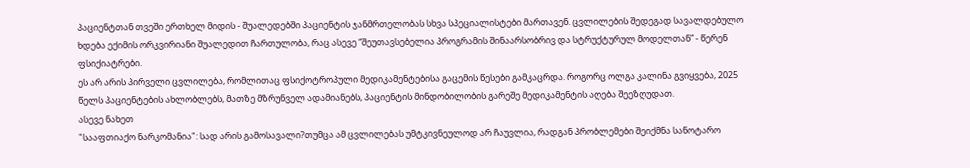პაციენტთან თვეში ერთხელ მიდის - შუალედებში პაციენტის ჯანმრთელობას სხვა სპეციალისტები მართავენ. ცვლილების შედეგად სავალდებულო ხდება ექიმის ორკვირიანი შუალედით ჩართულობა, რაც ასევე “შეუთავსებელია პროგრამის შინაარსობრივ და სტრუქტურულ მოდელთან” - წერენ ფსიქიატრები.
ეს არ არის პირველი ცვლილება, რომლითაც ფსიქოტროპული მედიკამენტებისა გაცემის წესები გამკაცრდა. როგორც ოლგა კალინა გვიყვება, 2025 წელს პაციენტების ახლობლებს, მათზე მზრუნველ ადამიანებს, პაციენტის მინდობილობის გარეშე მედიკამენტის აღება შეეზღუდათ.
ასევე ნახეთ
"სააფთიაქო ნარკომანია": სად არის გამოსავალი?თუმცა ამ ცვლილებას უმტკივნეულოდ არ ჩაუვლია, რადგან პრობლემები შეიქმნა სანოტარო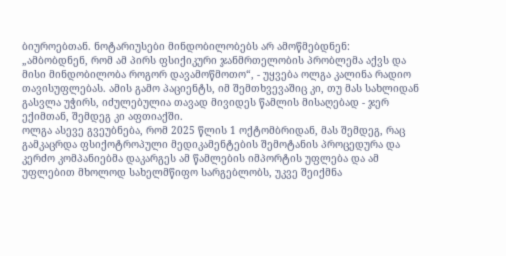ბიუროებთან. ნოტარიუსები მინდობილობებს არ ამოწმებდნენ:
„ამბობდნენ, რომ ამ პირს ფსიქიკური ჯანმრთელობის პრობლემა აქვს და მისი მინდობილობა როგორ დავამოწმოთო“, - უყვება ოლგა კალინა რადიო თავისუფლებას. ამის გამო პაციენტს, იმ შემთხვევაშიც კი, თუ მას სახლიდან გასვლა უჭირს, იძულებულია თავად მივიდეს წამლის მისაღებად - ჯერ ექიმთან, შემდეგ კი აფთიაქში.
ოლგა ასევე გვეუბნება, რომ 2025 წლის 1 ოქტომბრიდან, მას შემდეგ, რაც გამკაცრდა ფსიქოტროპული მედიკამენტების შემოტანის პროცედურა და კერძო კომპანიებმა დაკარგეს ამ წამლების იმპორტის უფლება და ამ უფლებით მხოლოდ სახელმწიფო სარგებლობს, უკვე შეიქმნა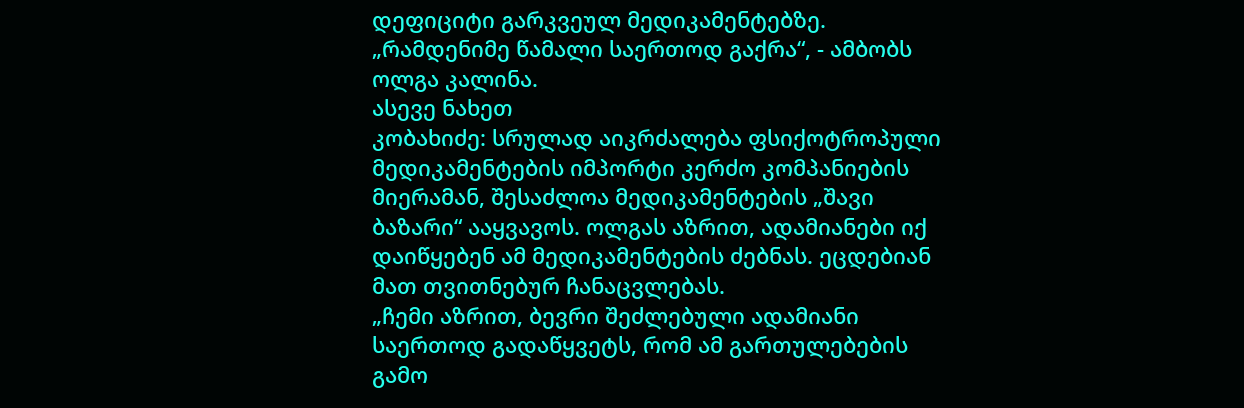დეფიციტი გარკვეულ მედიკამენტებზე.
„რამდენიმე წამალი საერთოდ გაქრა“, - ამბობს ოლგა კალინა.
ასევე ნახეთ
კობახიძე: სრულად აიკრძალება ფსიქოტროპული მედიკამენტების იმპორტი კერძო კომპანიების მიერამან, შესაძლოა მედიკამენტების „შავი ბაზარი“ ააყვავოს. ოლგას აზრით, ადამიანები იქ დაიწყებენ ამ მედიკამენტების ძებნას. ეცდებიან მათ თვითნებურ ჩანაცვლებას.
„ჩემი აზრით, ბევრი შეძლებული ადამიანი საერთოდ გადაწყვეტს, რომ ამ გართულებების გამო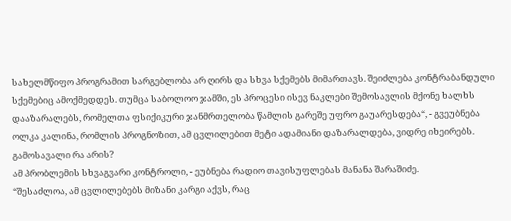სახელმწიფო პროგრამით სარგებლობა არ ღირს და სხვა სქემებს მიმართავს. შეიძლება კონტრაბანდული სქემებიც ამოქმედდეს. თუმცა საბოლოო ჯამში, ეს პროცესი ისევ ნაკლები შემოსავლის მქონე ხალხს დააზარალებს, რომელთა ფსიქიკური ჯანმრთელობა წამლის გარეშე უფრო გაუარესდება“, - გვეუბნება ოლკა კალინა, რომლის პროგნოზით, ამ ცვლილებით მეტი ადამიანი დაზარალდება, ვიდრე იხეირებს.
გამოსავალი რა არის?
ამ პრობლემის სხვაგვარი კონტროლი, - ეუბნება რადიო თავისუფლებას მანანა შარაშიძე.
“შესაძლოა, ამ ცვლილებებს მიზანი კარგი აქვს, რაც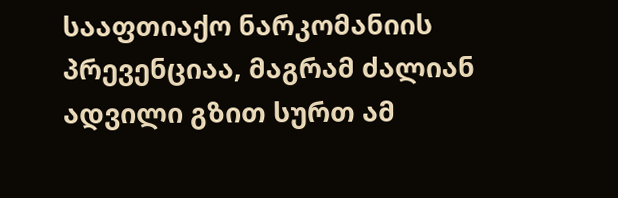სააფთიაქო ნარკომანიის პრევენციაა, მაგრამ ძალიან ადვილი გზით სურთ ამ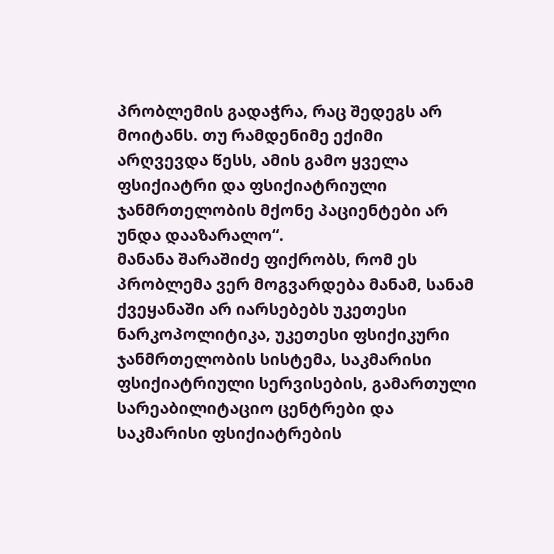პრობლემის გადაჭრა, რაც შედეგს არ მოიტანს. თუ რამდენიმე ექიმი არღვევდა წესს, ამის გამო ყველა ფსიქიატრი და ფსიქიატრიული ჯანმრთელობის მქონე პაციენტები არ უნდა დააზარალო“.
მანანა შარაშიძე ფიქრობს, რომ ეს პრობლემა ვერ მოგვარდება მანამ, სანამ ქვეყანაში არ იარსებებს უკეთესი ნარკოპოლიტიკა, უკეთესი ფსიქიკური ჯანმრთელობის სისტემა, საკმარისი ფსიქიატრიული სერვისების, გამართული სარეაბილიტაციო ცენტრები და საკმარისი ფსიქიატრების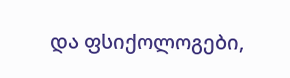და ფსიქოლოგები,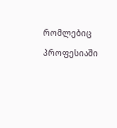რომლებიც პროფესიაში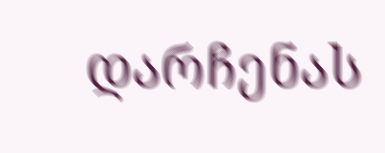დარჩენას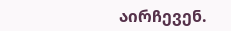აირჩევენ.